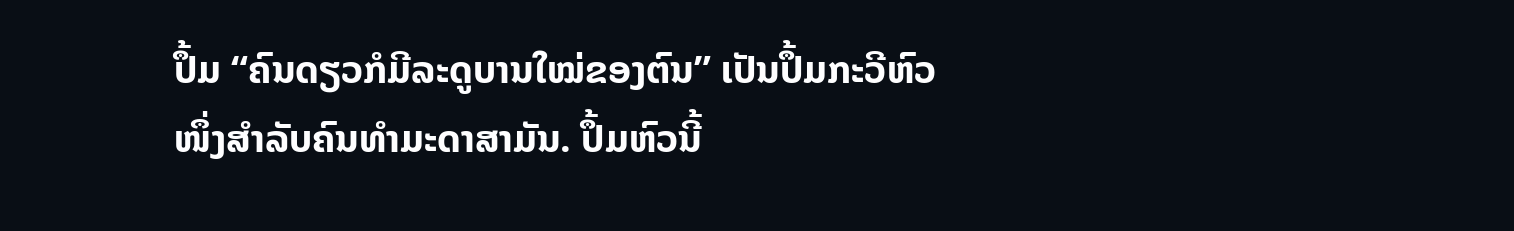ປຶ້ມ “ຄົນດຽວກໍມີລະດູບານໃໝ່ຂອງຕົນ” ເປັນປຶ້ມກະວີຫົວໜຶ່ງສຳລັບຄົນທຳມະດາສາມັນ. ປຶ້ມຫົວນີ້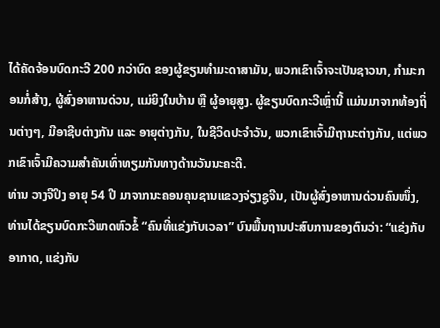ໄດ້ຄັດຈ້ອນບົດກະວີ 200 ກວ່າບົດ ຂອງຜູ້ຂຽນທຳມະດາສາມັນ, ພວກເຂົາເຈົ້າຈະເປັນຊາວນາ, ກຳມະກອນກໍ່ສ້າງ, ຜູ້ສົ່ງອາຫານດ່ວນ, ແມ່ຍິງໃນບ້ານ ຫຼື ຜູ້ອາຍຸສູງ. ຜູ້ຂຽນບົດກະວີເຫຼົ່ານີ້ ແມ່ນມາຈາກທ້ອງຖິ່ນຕ່າງໆ, ມີອາຊີບຕ່າງກັນ ແລະ ອາຍຸຕ່າງກັນ, ໃນຊີວິດປະຈຳວັນ, ພວກເຂົາເຈົ້າມີຖານະຕ່າງກັນ, ແຕ່ພວກເຂົາເຈົ້າມີຄວາມສຳຄັນເທົ່າທຽມກັນທາງດ້ານວັນນະຄະດີ.
ທ່ານ ວາງຈີປິງ ອາຍຸ 54 ປີ ມາຈາກນະຄອນຄຸນຊານແຂວງຈ່ຽງຊູຈີນ, ເປັນຜູ້ສົ່ງອາຫານດ່ວນຄົນໜຶ່ງ, ທ່ານໄດ້ຂຽນບົດກະວີພາດຫົວຂໍ້ “ຄົນທີ່ແຂ່ງກັບເວລາ” ບົນພື້ນຖານປະສົບການຂອງຕົນວ່າ: “ແຂ່ງກັບອາກາດ, ແຂ່ງກັບ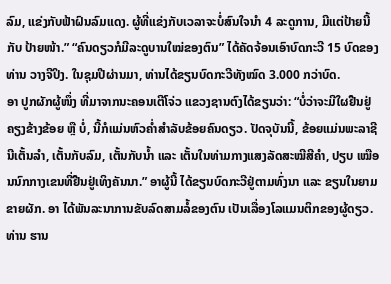ລົມ, ແຂ່ງກັບຟ້າຝົນລົມແດງ. ຜູ້ທີ່ແຂ່ງກັບເວລາຈະບໍ່ສົນໃຈນຳ 4 ລະດູການ, ມີແຕ່ປ້າຍນີ້ ກັບ ປ້າຍໜ້າ.” “ຄົນດຽວກໍມີລະດູບານໃໝ່ຂອງຕົນ” ໄດ້ຄັດຈ້ອນເອົາບົດກະວີ 15 ບົດຂອງ ທ່ານ ວາງຈີປິງ. ໃນຊຸມປີຜ່ານມາ, ທ່ານໄດ້ຂຽນບົດກະວີທັງໝົດ 3.000 ກວ່າບົດ.
ອາ ປູກຜັກຜູ້ໜຶ່ງ ທີ່ມາຈາກນະຄອນເຕີໂຈ່ວ ແຂວງຊານຕົງໄດ້ຂຽນວ່າ: “ບໍ່ວ່າຈະມີໃຜຢືນຢູ່ຄຽງຂ້າງຂ້ອຍ ຫຼື ບໍ່, ນີ້ກໍແມ່ນຫົວຄ່ຳສຳລັບຂ້ອຍຄົນດຽວ. ປັດຈຸບັນນີ້, ຂ້ອຍແມ່ນພະລາຊີນີເຕັ້ນລຳ, ເຕັ້ນກັບລົມ, ເຕັ້ນກັບນ້ຳ ແລະ ເຕັ້ນໃນທ່າມກາງແສງລັດສະໝີສີຄຳ, ປຽບ ເໝືອນນົກກາງເຂນທີ່ຢືນຢູ່ເທິງຄັນນາ.” ອາຜູ້ນີ້ ໄດ້ຂຽນບົດກະວີຢູ່ຕາມທົ່ງນາ ແລະ ຂຽນໃນຍາມຂາຍຜັກ. ອາ ໄດ້ພັນລະນາການຂັບລົດສາມລໍ້ຂອງຕົນ ເປັນເລື່ອງໂລແມນຕິກຂອງຜູ້ດຽວ.
ທ່ານ ຮານ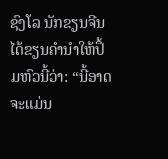ຊົງໂລ ນັກຂຽນຈີນ ໄດ້ຂຽນຄຳນຳໃຫ້ປຶ້ມຫົວນີ້ວ່າ: “ນີ້ອາດຈະແມ່ນ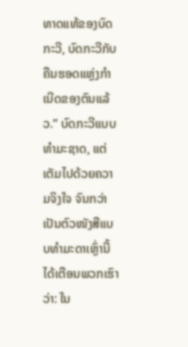ທາດແທ້ຂອງບົດກະວີ, ບົດກະວີກັບຄືນຮອດແຫຼ່ງກຳເນີດຂອງຕົນແລ້ວ.” ບົດກະວີແບບທຳມະຊາດ, ແຕ່ເຕັມໄປດ້ວຍຄວາມຈິງໃຈ ຈົນກວ່າເປັນຕົວໜັງສືແບບທຳມະດາເຫຼົ່ານີ້ ໄດ້ເຕືອນພວກເຮົາວ່າ: ໃນ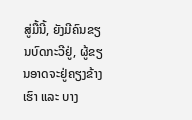ສູ່ມື້ນີ້, ຍັງມີຄົນຂຽນບົດກະວີຢູ່, ຜູ້ຂຽນອາດຈະຢູ່ຄຽງຂ້າງເຮົາ ແລະ ບາງ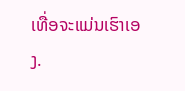ເທື່ອຈະແມ່ນເຮົາເອງ.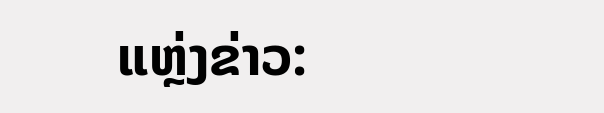ແຫຼ່ງຂ່າວ: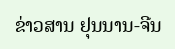ຂ່າວສານ ຢຸນນານ-ຈີນ